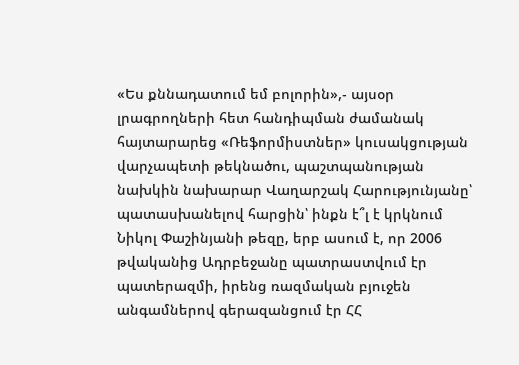«Ես քննադատում եմ բոլորին»,- այսօր լրագրողների հետ հանդիպման ժամանակ հայտարարեց «Ռեֆորմիստներ» կուսակցության վարչապետի թեկնածու, պաշտպանության նախկին նախարար Վաղարշակ Հարությունյանը՝ պատասխանելով հարցին՝ ինքն է՞լ է կրկնում Նիկոլ Փաշինյանի թեզը, երբ ասում է, որ 2006 թվականից Ադրբեջանը պատրաստվում էր պատերազմի, իրենց ռազմական բյուջեն անգամներով գերազանցում էր ՀՀ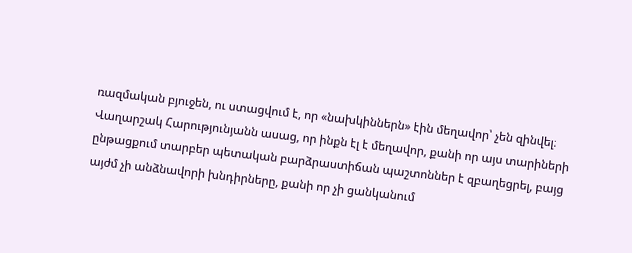ռազմական բյուջեն, ու ստացվում է, որ «նախկիններն» էին մեղավոր՝ չեն զինվել։
Վաղարշակ Հարությունյանն ասաց, որ ինքն էլ է մեղավոր, քանի որ այս տարիների ընթացքում տարբեր պետական բարձրաստիճան պաշտոններ է զբաղեցրել, բայց այժմ չի անձնավորի խնդիրները, քանի որ չի ցանկանում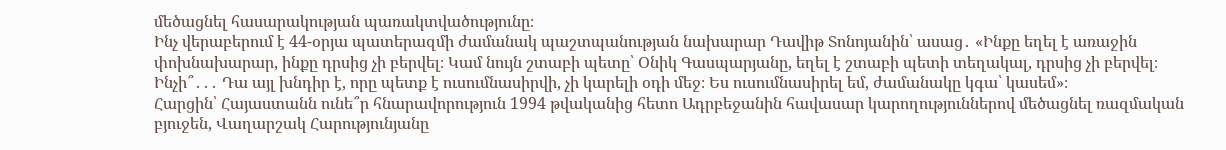մեծացնել հասարակության պառակտվածությունը։
Ինչ վերաբերում է 44-օրյա պատերազմի ժամանակ պաշտպանության նախարար Դավիթ Տոնոյանին՝ ասաց․ «Ինքը եղել է առաջին փոխնախարար, ինքը դրսից չի բերվել։ Կամ նույն շտաբի պետը՝ Օնիկ Գասպարյանը, եղել է շտաբի պետի տեղակալ, դրսից չի բերվել։ Ինչի՞․․․ Դա այլ խնդիր է, որը պետք է ուսումնասիրվի, չի կարելի օդի մեջ։ Ես ուսումնասիրել եմ, ժամանակը կգա՝ կասեմ»։
Հարցին՝ Հայաստանն ունե՞ր հնարավորություն 1994 թվականից հետո Ադրբեջանին հավասար կարողություններով մեծացնել ռազմական բյուջեն, Վաղարշակ Հարությունյանը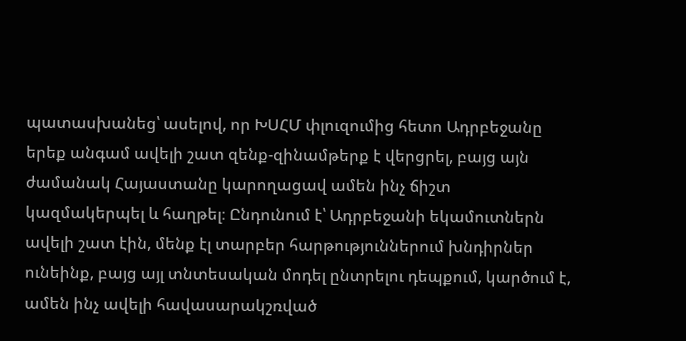պատասխանեց՝ ասելով, որ ԽՍՀՄ փլուզումից հետո Ադրբեջանը երեք անգամ ավելի շատ զենք-զինամթերք է վերցրել, բայց այն ժամանակ Հայաստանը կարողացավ ամեն ինչ ճիշտ կազմակերպել և հաղթել։ Ընդունում է՝ Ադրբեջանի եկամուտներն ավելի շատ էին, մենք էլ տարբեր հարթություններում խնդիրներ ունեինք, բայց այլ տնտեսական մոդել ընտրելու դեպքում, կարծում է, ամեն ինչ ավելի հավասարակշռված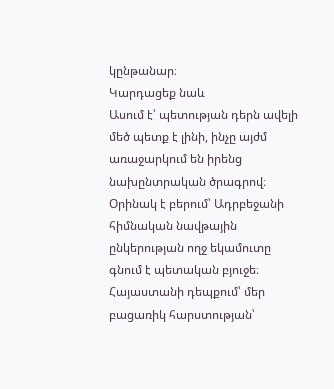կընթանար։
Կարդացեք նաև
Ասում է՝ պետության դերն ավելի մեծ պետք է լինի, ինչը այժմ առաջարկում են իրենց նախընտրական ծրագրով։ Օրինակ է բերում՝ Ադրբեջանի հիմնական նավթային ընկերության ողջ եկամուտը գնում է պետական բյուջե։ Հայաստանի դեպքում՝ մեր բացառիկ հարստության՝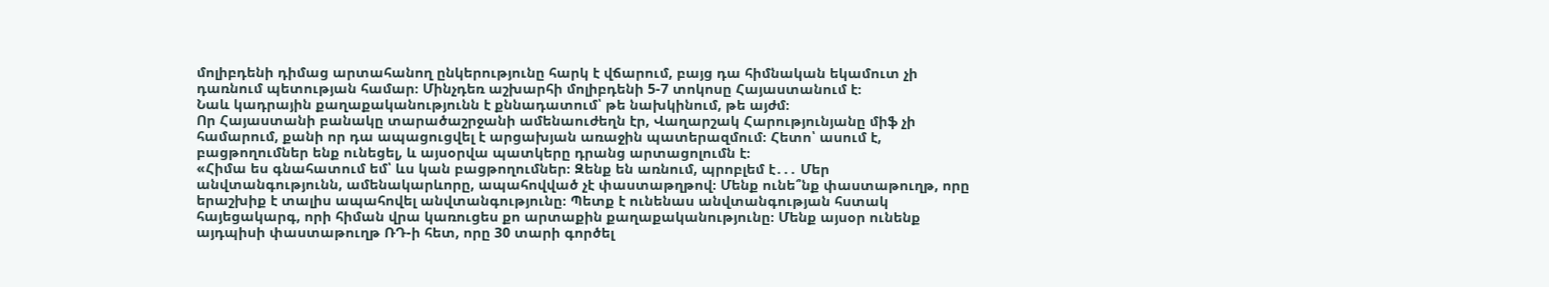մոլիբդենի դիմաց արտահանող ընկերությունը հարկ է վճարում, բայց դա հիմնական եկամուտ չի դառնում պետության համար։ Մինչդեռ աշխարհի մոլիբդենի 5-7 տոկոսը Հայաստանում է։
Նաև կադրային քաղաքականությունն է քննադատում՝ թե նախկինում, թե այժմ։
Որ Հայաստանի բանակը տարածաշրջանի ամենաուժեղն էր, Վաղարշակ Հարությունյանը միֆ չի համարում, քանի որ դա ապացուցվել է արցախյան առաջին պատերազմում։ Հետո՝ ասում է, բացթողումներ ենք ունեցել, և այսօրվա պատկերը դրանց արտացոլումն է։
«Հիմա ես գնահատում եմ՝ ևս կան բացթողումներ։ Զենք են առնում, պրոբլեմ է․․․ Մեր անվտանգությունն, ամենակարևորը, ապահովված չէ փաստաթղթով։ Մենք ունե՞նք փաստաթուղթ, որը երաշխիք է տալիս ապահովել անվտանգությունը։ Պետք է ունենաս անվտանգության հստակ հայեցակարգ, որի հիման վրա կառուցես քո արտաքին քաղաքականությունը։ Մենք այսօր ունենք այդպիսի փաստաթուղթ ՌԴ-ի հետ, որը 30 տարի գործել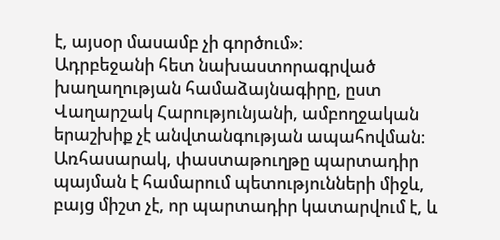է, այսօր մասամբ չի գործում»։
Ադրբեջանի հետ նախաստորագրված խաղաղության համաձայնագիրը, ըստ Վաղարշակ Հարությունյանի, ամբողջական երաշխիք չէ անվտանգության ապահովման։ Առհասարակ, փաստաթուղթը պարտադիր պայման է համարում պետությունների միջև, բայց միշտ չէ, որ պարտադիր կատարվում է, և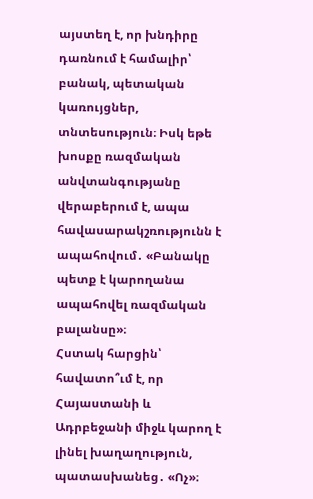այստեղ է, որ խնդիրը դառնում է համալիր՝ բանակ, պետական կառույցներ, տնտեսություն։ Իսկ եթե խոսքը ռազմական անվտանգությանը վերաբերում է, ապա հավասարակշռությունն է ապահովում․ «Բանակը պետք է կարողանա ապահովել ռազմական բալանսը»։
Հստակ հարցին՝ հավատո՞ւմ է, որ Հայաստանի և Ադրբեջանի միջև կարող է լինել խաղաղություն, պատասխանեց․ «Ոչ»։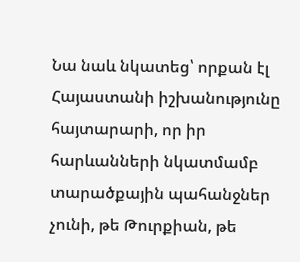Նա նաև նկատեց՝ որքան էլ Հայաստանի իշխանությունը հայտարարի, որ իր հարևանների նկատմամբ տարածքային պահանջներ չունի, թե Թուրքիան, թե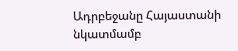Ադրբեջանը Հայաստանի նկատմամբ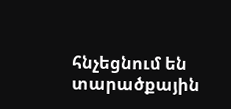հնչեցնում են տարածքային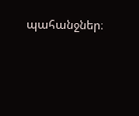պահանջներ։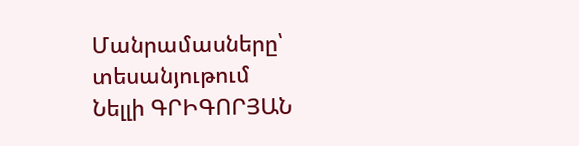Մանրամասները՝ տեսանյութում
Նելլի ԳՐԻԳՈՐՅԱՆ